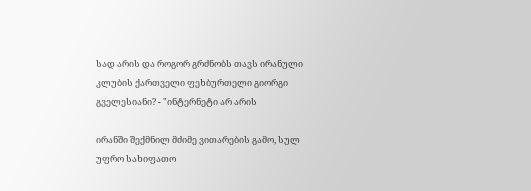სად არის და როგორ გრძნობს თავს ირანული კლუბის ქართველი ფეხბურთელი გიორგი გველესიანი? - "ინტერნეტი არ არის

ირანში შექმნილ მძიმე ვითარების გამო, სულ უფრო სახიფათო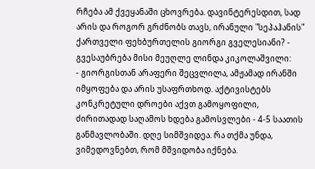რჩება ამ ქვეყანაში ცხოვრება. დავინტერესდით, სად არის და როგორ გრძნობს თავს, ირანული "სეპაჰანის" ქართველი ფეხბურთელის გიორგი გველესიანი? - გვესაუბრება მისი მეუღლე ლინდა კიკოლაშვილი:
- გიორგისთან არაფერი შეცვლილა, ამჟამად ირანში იმყოფება და არის უსაფრთხოდ. აქტივისტებს კონკრეტული დროები აქვთ გამოყოფილი, ძირითადად საღამოს ხდება გამოსვლები - 4-5 საათის განმავლობაში. დღე სიმშვიდეა. რა თქმა უნდა, ვიმედოვნებთ, რომ მშვიდობა იქნება.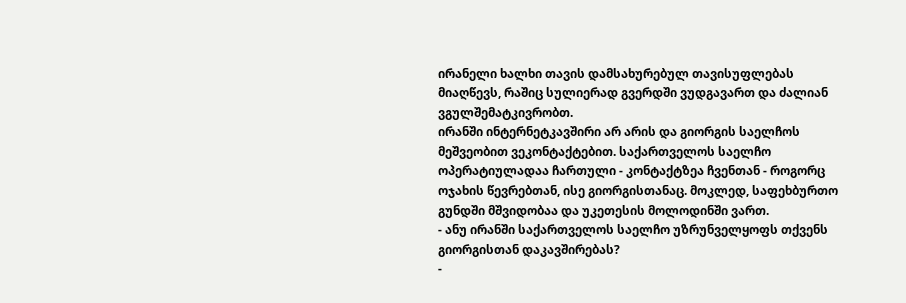ირანელი ხალხი თავის დამსახურებულ თავისუფლებას მიაღწევს, რაშიც სულიერად გვერდში ვუდგავართ და ძალიან ვგულშემატკივრობთ.
ირანში ინტერნეტკავშირი არ არის და გიორგის საელჩოს მეშვეობით ვეკონტაქტებით. საქართველოს საელჩო ოპერატიულადაა ჩართული - კონტაქტზეა ჩვენთან - როგორც ოჯახის წევრებთან, ისე გიორგისთანაც. მოკლედ, საფეხბურთო გუნდში მშვიდობაა და უკეთესის მოლოდინში ვართ.
- ანუ ირანში საქართველოს საელჩო უზრუნველყოფს თქვენს გიორგისთან დაკავშირებას?
-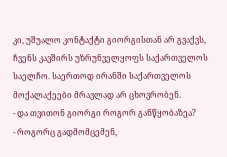კი, უშუალო კონტაქტი გიორგისთან არ გვაქვს, ჩვენს კავშირს უზრუნველყოფს საქართველოს საელჩო. საერთოდ ირანში საქართველოს მოქალაქეები მრავლად არ ცხოვრობენ.
- და თვითონ გიორგი როგორ განწყობაზეა?
- როგორც გადმომცემენ,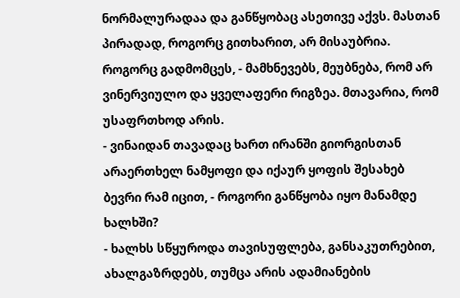ნორმალურადაა და განწყობაც ასეთივე აქვს. მასთან პირადად, როგორც გითხარით, არ მისაუბრია. როგორც გადმომცეს, - მამხნევებს, მეუბნება, რომ არ ვინერვიულო და ყველაფერი რიგზეა. მთავარია, რომ უსაფრთხოდ არის.
- ვინაიდან თავადაც ხართ ირანში გიორგისთან არაერთხელ ნამყოფი და იქაურ ყოფის შესახებ ბევრი რამ იცით, - როგორი განწყობა იყო მანამდე ხალხში?
- ხალხს სწყუროდა თავისუფლება, განსაკუთრებით, ახალგაზრდებს, თუმცა არის ადამიანების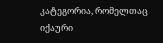კატეგორია, რომელთაც იქაური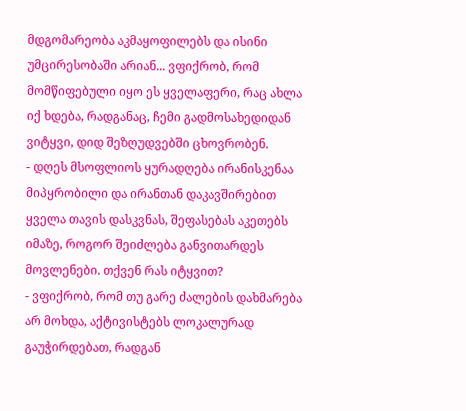მდგომარეობა აკმაყოფილებს და ისინი უმცირესობაში არიან... ვფიქრობ, რომ მომწიფებული იყო ეს ყველაფერი, რაც ახლა იქ ხდება, რადგანაც, ჩემი გადმოსახედიდან ვიტყვი, დიდ შეზღუდვებში ცხოვრობენ.
- დღეს მსოფლიოს ყურადღება ირანისკენაა მიპყრობილი და ირანთან დაკავშირებით ყველა თავის დასკვნას, შეფასებას აკეთებს იმაზე, როგორ შეიძლება განვითარდეს მოვლენები. თქვენ რას იტყვით?
- ვფიქრობ, რომ თუ გარე ძალების დახმარება არ მოხდა, აქტივისტებს ლოკალურად გაუჭირდებათ, რადგან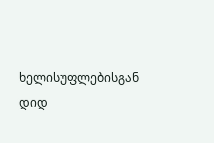ხელისუფლებისგან დიდ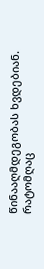წინააღმდეგობას ხვდებიან. რატომღაც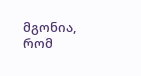მგონია, რომ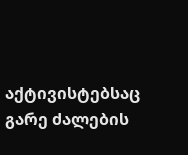აქტივისტებსაც გარე ძალების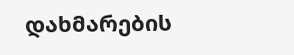დახმარების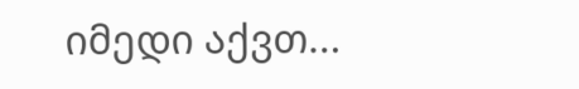იმედი აქვთ...